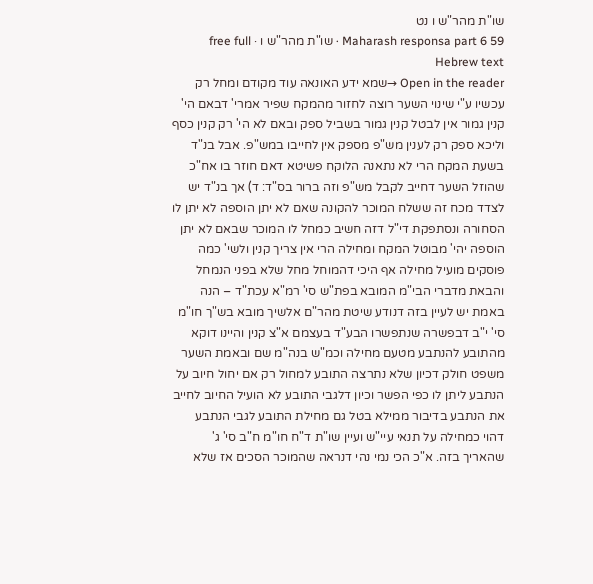שו"ת מהר"ש ו נט
Maharash responsa part 6 59 · שו"ת מהר"ש ו · free full Hebrew text
Open in the reader →שמא ידע האונאה עוד מקודם ומחל רק עכשיו ע"י שינוי השער רוצה לחזור מהמקח שפיר אמרי' דבאם הי' קנין גמור אין לבטל קנין גמור בשביל ספק ובאם לא הי' רק קנין כסף וליכא ספק רק לענין מש"פ מספק אין לחייבו במש"פ. אבל בנ"ד בשעת המקח הרי לא נתאנה הלוקח פשיטא דאם חוזר בו אח"כ שהוזל השער דחייב לקבל מש"פ וזה ברור בס"ד: ד) אך בנ"ד יש לצדד מכח זה ששלח המוכר להקונה שאם לא יתן הוספה לא יתן לו הסחורה ונסתפקת די"ל דזה חשיב כמחל לו המוכר שבאם לא יתן הוספה יהי' מבוטל המקח ומחילה הרי אין צריך קנין ולשי' כמה פוסקים מועיל מחילה אף היכי דהמוחל מחל שלא בפני הנמחל והבאת מדברי הבי"מ המובא בפת"ש סי' רמ"א עכת"ד – הנה באמת יש לעיין בזה דנודע שיטת מהר"ם אלשיך מובא בש"ך חו"מ סי' י"ב דבפשרה שנתפשרו הבע"ד בעצמם א"צ קנין והיינו דוקא מהתובע להנתבע מטעם מחילה וכמ"ש בנה"מ שם ובאמת השער משפט חולק דכיון שלא נתרצה התובע למחול רק אם יחול חיוב על הנתבע ליתן לו כפי הפשר וכיון דלגבי התובע לא הועיל החיוב לחייב את הנתבע בדיבור ממילא בטל גם מחילת התובע לגבי הנתבע דהוי כמחילה על תנאי עיי"ש ועיין שו"ת ד"ח חו"מ ח"ב סי' ג' שהאריך בזה. א"כ הכי נמי נהי דנראה שהמוכר הסכים אז שלא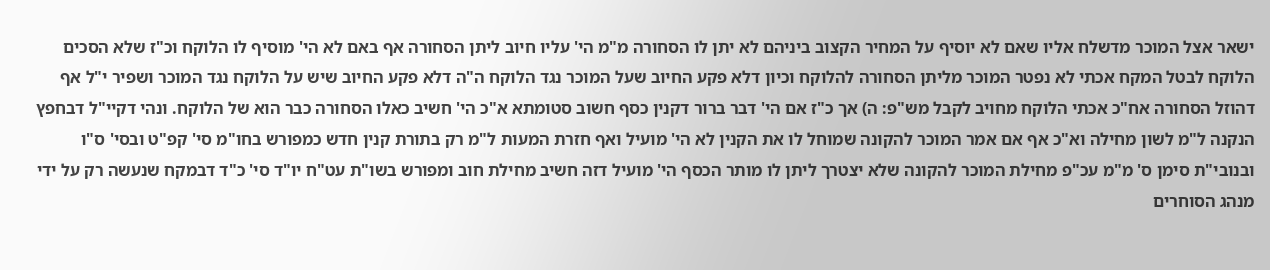ישאר אצל המוכר מדשלח אליו שאם לא יוסיף על המחיר הקצוב ביניהם לא יתן לו הסחורה מ"מ הי' עליו חיוב ליתן הסחורה אף באם לא הי' מוסיף לו הלוקח וכ"ז שלא הסכים הלוקח לבטל המקח אכתי לא נפטר המוכר מליתן הסחורה להלוקח וכיון דלא פקע החיוב שעל המוכר נגד הלוקח ה"ה דלא פקע החיוב שיש על הלוקח נגד המוכר ושפיר י"ל אף דהוזל הסחורה אח"כ אכתי הלוקח מחויב לקבל מש"פ: ה) אך כ"ז אם הי' דבר ברור דקנין כסף חשוב סטומתא א"כ הי' חשיב כאלו הסחורה כבר הוא של הלוקח. ונהי דקיי"ל דבחפץ הנקנה ל"מ לשון מחילה וא"כ אף אם אמר המוכר להקונה שמוחל לו את הקנין לא הי' מועיל ואף חזרת המעות ל"מ רק בתורת קנין חדש כמפורש בחו"מ סי' קפ"ט ובסי' ס"ו ובנובי"ת סימן ס' מ"מ עכ"פ מחילת המוכר להקונה שלא יצטרך ליתן לו מותר הכסף הי' מועיל דזה חשיב מחילת חוב ומפורש בשו"ת עט"ח יו"ד סי' כ"ד דבמקח שנעשה רק על ידי מנהג הסוחרים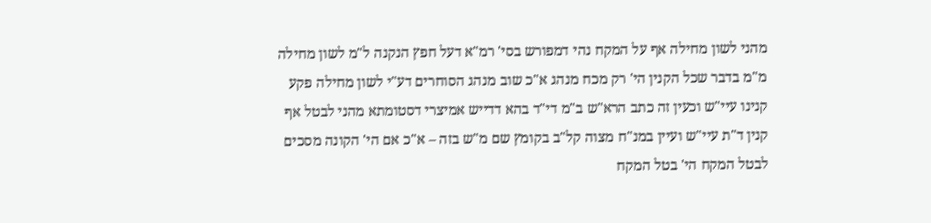מהני לשון מחילה אף על המקח נהי דמפורש בסי' רמ"א דעל חפץ הנקנה ל"מ לשון מחילה מ"מ בדבר שכל הקנין הי' רק מכח מנהג א"כ שוב מנהג הסוחרים דע"י לשון מחילה פקע קנינו עיי"ש וכעין זה כתב הרא"ש ב"מ די"ד בהא דדייש אמיצרי דסטומתא מהני לבטל אף קנין ד"ת עיי"ש ועיין במנ"ח מצוה קל"ב בקומץ שם מ"ש בזה – א"כ אם הי' הקונה מסכים לבטל המקח הי' בטל המקח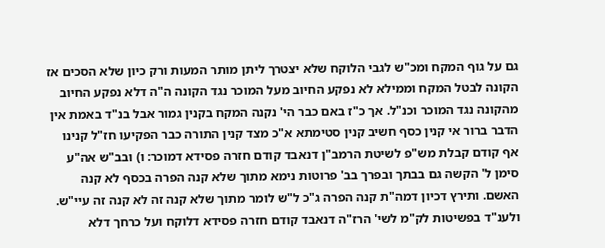גם על גוף המקח ומכ"ש לגבי הלוקח שלא יצטרך ליתן מותר המעות ורק כיון שלא הסכים אז הקונה לבטל המקח וממילא לא נפקע החיוב מעל המוכר נגד הקונה ה"ה דלא נפקע החיוב מהקונה נגד המוכר וכנ"ל. אך כ"ז באם כבר הי' נקנה המקח בקנין גמור אבל בנ"ד באמת אין הדבר ברור אי קנין כסף חשיב קנין סטימתא א"כ מצד קנין התורה כבר הפקיעו חז"ל קנינו אף קודם קבלת מש"פ לשיטת הרמב"ן דנאבד קודם חזרה פסידא דמוכר: ו) ובב"ש אה"ע סימן ל' הקשה גם בבתך ובפרך בב' פרוטות נימא מתוך שלא קנה הפרה בכסף לא קנה האשם. ותירץ דכיון דמה"ת קנה הפרה ג"כ ל"ש לומר מתוך שלא קנה זה לא קנה זה עיי"ש. ולענ"ד בפשיטות לק"מ לשי' הרז"ה דנאבד קודם חזרה פסידא דלוקח ועל כרחך דלא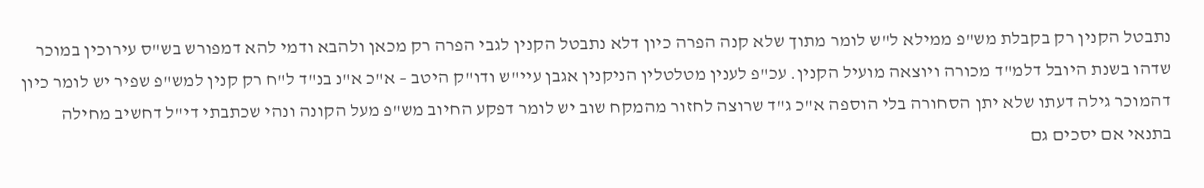נתבטל הקנין רק בקבלת מש"פ ממילא ל"ש לומר מתוך שלא קנה הפרה כיון דלא נתבטל הקנין לגבי הפרה רק מכאן ולהבא ודמי להא דמפורש בש"ס עירוכין במוכר שדהו בשנת היובל דלמ"ד מכורה ויוצאה מועיל הקנין. עכ"פ לענין מטלטלין הניקנין אגבן עיי"ש ודו"ק היטב – א"כ א"נ בנ"ד ל"ח רק קנין למש"פ שפיר יש לומר כיון דהמוכר גילה דעתו שלא יתן הסחורה בלי הוספה א"כ ג"ד שרוצה לחזור מהמקח שוב יש לומר דפקע החיוב מש"פ מעל הקונה ונהי שכתבתי די"ל דחשיב מחילה בתנאי אם יסכים גם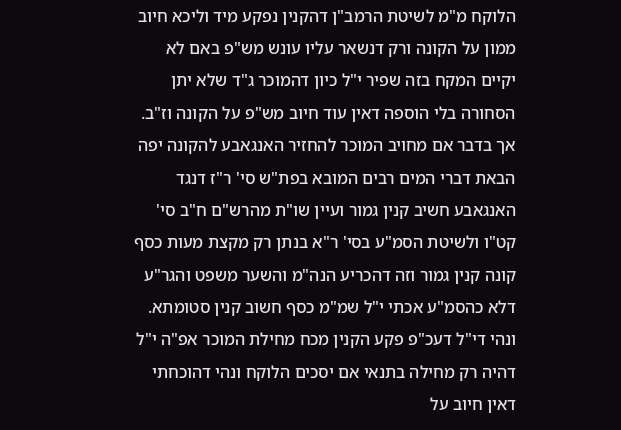הלוקח מ"מ לשיטת הרמב"ן דהקנין נפקע מיד וליכא חיוב ממון על הקונה ורק דנשאר עליו עונש מש"פ באם לא יקיים המקח בזה שפיר י"ל כיון דהמוכר ג"ד שלא יתן הסחורה בלי הוספה דאין עוד חיוב מש"פ על הקונה וז"ב. אך בדבר אם מחויב המוכר להחזיר האנגאבע להקונה יפה הבאת דברי המים רבים המובא בפת"ש סי' ר"ז דנגד האנגאבע חשיב קנין גמור ועיין שו"ת מהרש"ם ח"ב סי' קט"ו ולשיטת הסמ"ע בסי' ר"א בנתן רק מקצת מעות כסף קונה קנין גמור וזה דהכריע הנה"מ והשער משפט והגר"ע דלא כהסמ"ע אכתי י"ל שמ"מ כסף חשוב קנין סטומתא. ונהי די"ל דעכ"פ פקע הקנין מכח מחילת המוכר אפ"ה י"ל דהיה רק מחילה בתנאי אם יסכים הלוקח ונהי דהוכחתי דאין חיוב על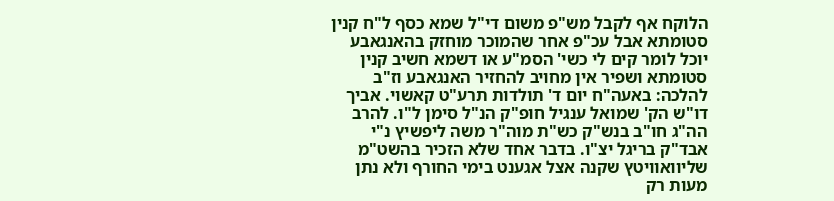הלוקח אף לקבל מש"פ משום די"ל שמא כסף ל"ח קנין סטומתא אבל עכ"פ אחר שהמוכר מוחזק בהאנגאבע יוכל לומר קים לי כשי' הסמ"ע או דשמא חשיב קנין סטומתא ושפיר אין מחויב להחזיר האנגאבע וז"ב להלכה: באעה"ח יום ד' תולדות תרע"ט קאשוי. אביך דו"ש הק' שמואל ענגיל חופ"ק הנ"ל סימן ל"ו. להרב הה"ג חו"ב בנש"ק כש"ת מוה"ר משה ליפשיץ נ"י אבד"ק בריגל יצ"ו. בדבר אחד שלא הזכיר בהשט"מ שליוואוויטץ שקנה אצל אגענט בימי החורף ולא נתן מעות רק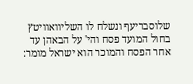שלוסבריעף ונשלח לו השליוואוויטץ בחול המועד פסח והי' על הבאהן עד אחר הפסח והמוכר הוא ישראל מומר: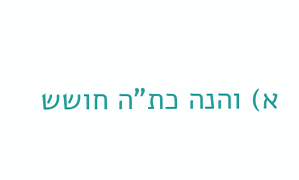א) והנה כת"ה חושש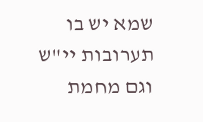שמא יש בו תערובות יי"ש וגם מחמת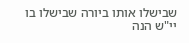שבישלו אותו ביורה שבישלו בו יי"ש הנה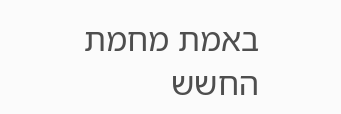באמת מחמת החשש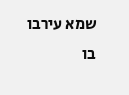שמא עירבו בו